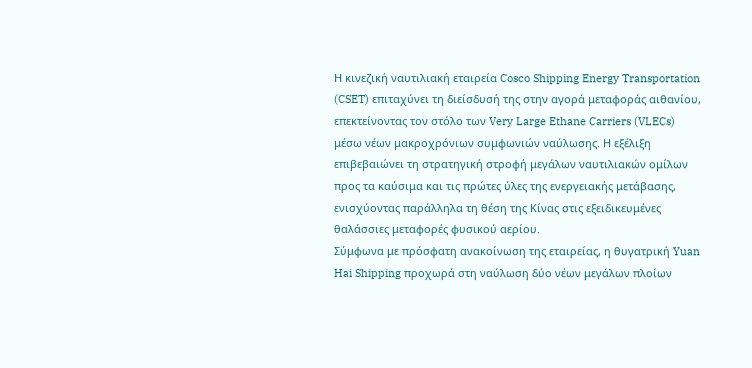Η κινεζική ναυτιλιακή εταιρεία Cosco Shipping Energy Transportation (CSET) επιταχύνει τη διείσδυσή της στην αγορά μεταφοράς αιθανίου, επεκτείνοντας τον στόλο των Very Large Ethane Carriers (VLECs) μέσω νέων μακροχρόνιων συμφωνιών ναύλωσης. Η εξέλιξη επιβεβαιώνει τη στρατηγική στροφή μεγάλων ναυτιλιακών ομίλων προς τα καύσιμα και τις πρώτες ύλες της ενεργειακής μετάβασης, ενισχύοντας παράλληλα τη θέση της Κίνας στις εξειδικευμένες θαλάσσιες μεταφορές φυσικού αερίου.
Σύμφωνα με πρόσφατη ανακοίνωση της εταιρείας, η θυγατρική Yuan Hai Shipping προχωρά στη ναύλωση δύο νέων μεγάλων πλοίων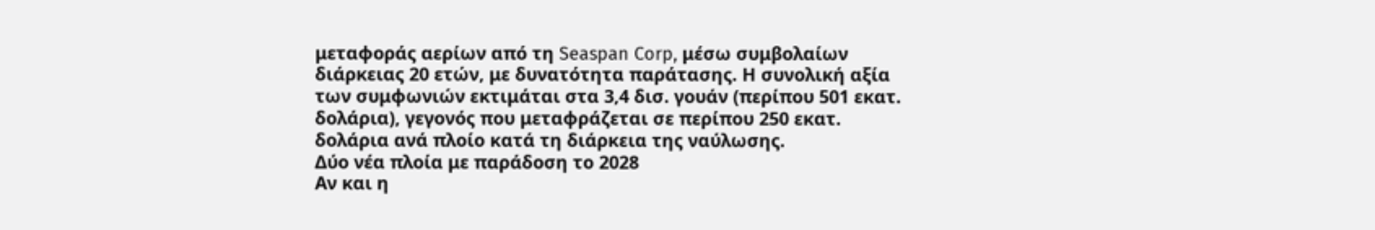μεταφοράς αερίων από τη Seaspan Corp, μέσω συμβολαίων διάρκειας 20 ετών, με δυνατότητα παράτασης. Η συνολική αξία των συμφωνιών εκτιμάται στα 3,4 δισ. γουάν (περίπου 501 εκατ. δολάρια), γεγονός που μεταφράζεται σε περίπου 250 εκατ. δολάρια ανά πλοίο κατά τη διάρκεια της ναύλωσης.
Δύο νέα πλοία με παράδοση το 2028
Αν και η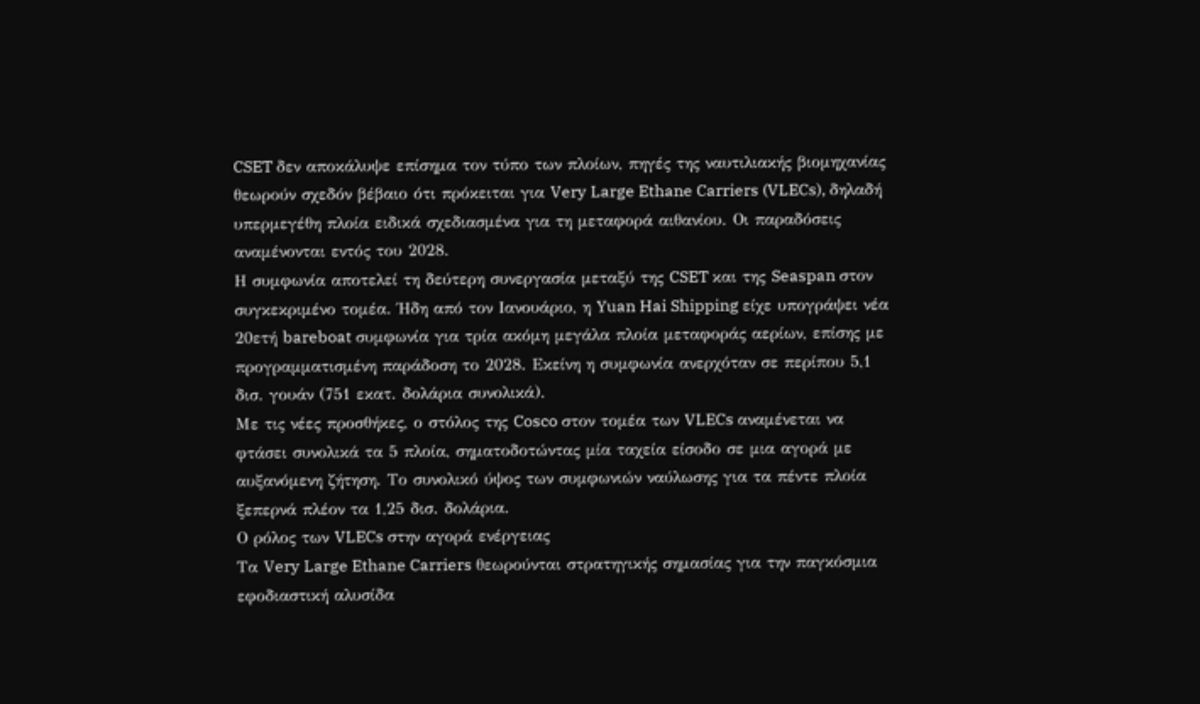CSET δεν αποκάλυψε επίσημα τον τύπο των πλοίων, πηγές της ναυτιλιακής βιομηχανίας θεωρούν σχεδόν βέβαιο ότι πρόκειται για Very Large Ethane Carriers (VLECs), δηλαδή υπερμεγέθη πλοία ειδικά σχεδιασμένα για τη μεταφορά αιθανίου. Οι παραδόσεις αναμένονται εντός του 2028.
Η συμφωνία αποτελεί τη δεύτερη συνεργασία μεταξύ της CSET και της Seaspan στον συγκεκριμένο τομέα. Ήδη από τον Ιανουάριο, η Yuan Hai Shipping είχε υπογράψει νέα 20ετή bareboat συμφωνία για τρία ακόμη μεγάλα πλοία μεταφοράς αερίων, επίσης με προγραμματισμένη παράδοση το 2028. Εκείνη η συμφωνία ανερχόταν σε περίπου 5,1 δισ. γουάν (751 εκατ. δολάρια συνολικά).
Με τις νέες προσθήκες, ο στόλος της Cosco στον τομέα των VLECs αναμένεται να φτάσει συνολικά τα 5 πλοία, σηματοδοτώντας μία ταχεία είσοδο σε μια αγορά με αυξανόμενη ζήτηση. Το συνολικό ύψος των συμφωνιών ναύλωσης για τα πέντε πλοία ξεπερνά πλέον τα 1,25 δισ. δολάρια.
Ο ρόλος των VLECs στην αγορά ενέργειας
Τα Very Large Ethane Carriers θεωρούνται στρατηγικής σημασίας για την παγκόσμια εφοδιαστική αλυσίδα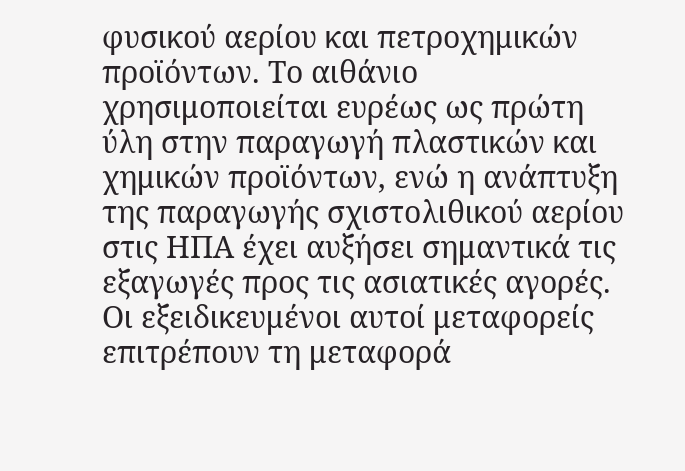φυσικού αερίου και πετροχημικών προϊόντων. Το αιθάνιο χρησιμοποιείται ευρέως ως πρώτη ύλη στην παραγωγή πλαστικών και χημικών προϊόντων, ενώ η ανάπτυξη της παραγωγής σχιστολιθικού αερίου στις ΗΠΑ έχει αυξήσει σημαντικά τις εξαγωγές προς τις ασιατικές αγορές.
Οι εξειδικευμένοι αυτοί μεταφορείς επιτρέπουν τη μεταφορά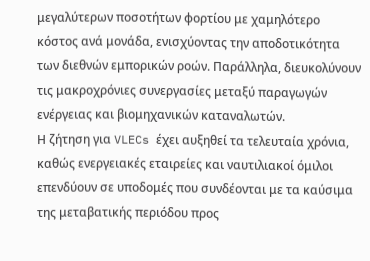μεγαλύτερων ποσοτήτων φορτίου με χαμηλότερο κόστος ανά μονάδα, ενισχύοντας την αποδοτικότητα των διεθνών εμπορικών ροών. Παράλληλα, διευκολύνουν τις μακροχρόνιες συνεργασίες μεταξύ παραγωγών ενέργειας και βιομηχανικών καταναλωτών.
Η ζήτηση για VLECs έχει αυξηθεί τα τελευταία χρόνια, καθώς ενεργειακές εταιρείες και ναυτιλιακοί όμιλοι επενδύουν σε υποδομές που συνδέονται με τα καύσιμα της μεταβατικής περιόδου προς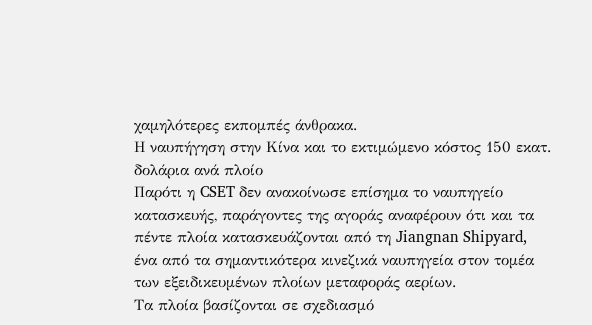χαμηλότερες εκπομπές άνθρακα.
Η ναυπήγηση στην Κίνα και το εκτιμώμενο κόστος 150 εκατ. δολάρια ανά πλοίο
Παρότι η CSET δεν ανακοίνωσε επίσημα το ναυπηγείο κατασκευής, παράγοντες της αγοράς αναφέρουν ότι και τα πέντε πλοία κατασκευάζονται από τη Jiangnan Shipyard, ένα από τα σημαντικότερα κινεζικά ναυπηγεία στον τομέα των εξειδικευμένων πλοίων μεταφοράς αερίων.
Τα πλοία βασίζονται σε σχεδιασμό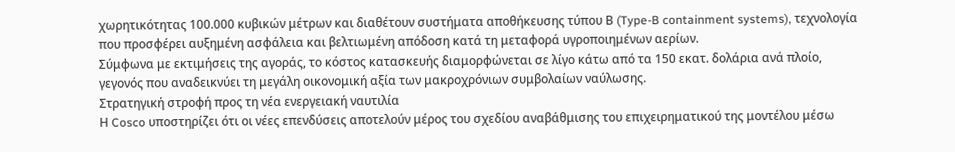χωρητικότητας 100.000 κυβικών μέτρων και διαθέτουν συστήματα αποθήκευσης τύπου Β (Type-B containment systems), τεχνολογία που προσφέρει αυξημένη ασφάλεια και βελτιωμένη απόδοση κατά τη μεταφορά υγροποιημένων αερίων.
Σύμφωνα με εκτιμήσεις της αγοράς, το κόστος κατασκευής διαμορφώνεται σε λίγο κάτω από τα 150 εκατ. δολάρια ανά πλοίο, γεγονός που αναδεικνύει τη μεγάλη οικονομική αξία των μακροχρόνιων συμβολαίων ναύλωσης.
Στρατηγική στροφή προς τη νέα ενεργειακή ναυτιλία
Η Cosco υποστηρίζει ότι οι νέες επενδύσεις αποτελούν μέρος του σχεδίου αναβάθμισης του επιχειρηματικού της μοντέλου μέσω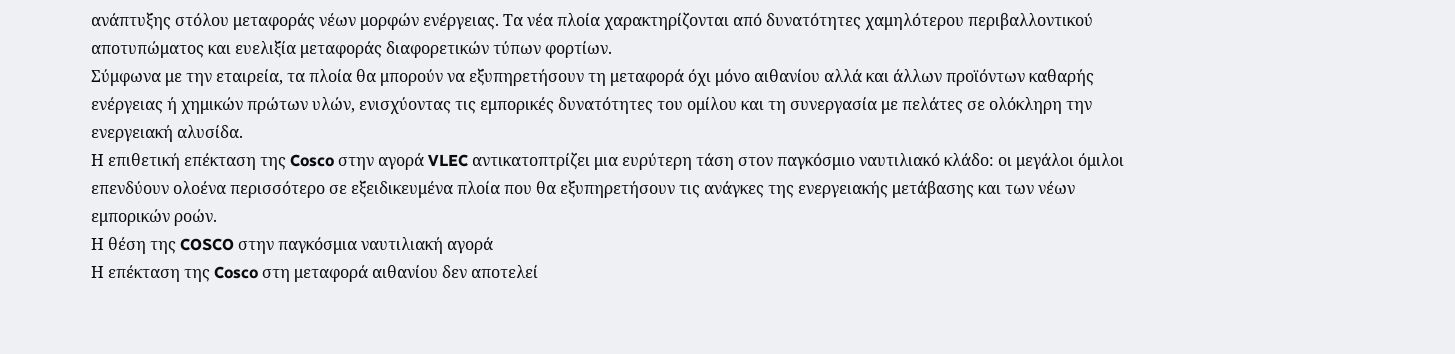ανάπτυξης στόλου μεταφοράς νέων μορφών ενέργειας. Τα νέα πλοία χαρακτηρίζονται από δυνατότητες χαμηλότερου περιβαλλοντικού αποτυπώματος και ευελιξία μεταφοράς διαφορετικών τύπων φορτίων.
Σύμφωνα με την εταιρεία, τα πλοία θα μπορούν να εξυπηρετήσουν τη μεταφορά όχι μόνο αιθανίου αλλά και άλλων προϊόντων καθαρής ενέργειας ή χημικών πρώτων υλών, ενισχύοντας τις εμπορικές δυνατότητες του ομίλου και τη συνεργασία με πελάτες σε ολόκληρη την ενεργειακή αλυσίδα.
Η επιθετική επέκταση της Cosco στην αγορά VLEC αντικατοπτρίζει μια ευρύτερη τάση στον παγκόσμιο ναυτιλιακό κλάδο: οι μεγάλοι όμιλοι επενδύουν ολοένα περισσότερο σε εξειδικευμένα πλοία που θα εξυπηρετήσουν τις ανάγκες της ενεργειακής μετάβασης και των νέων εμπορικών ροών.
Η θέση της COSCO στην παγκόσμια ναυτιλιακή αγορά
Η επέκταση της Cosco στη μεταφορά αιθανίου δεν αποτελεί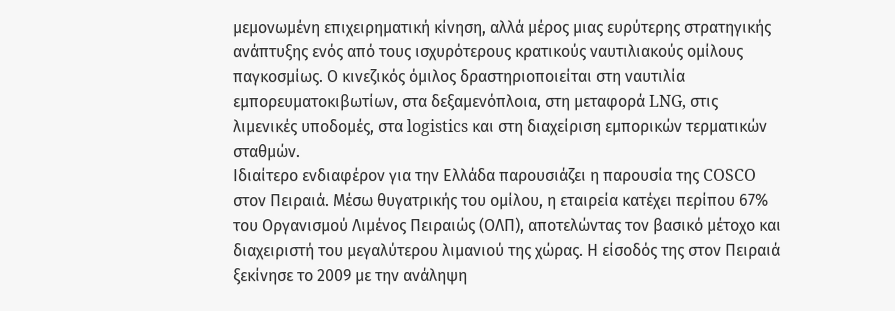μεμονωμένη επιχειρηματική κίνηση, αλλά μέρος μιας ευρύτερης στρατηγικής ανάπτυξης ενός από τους ισχυρότερους κρατικούς ναυτιλιακούς ομίλους παγκοσμίως. Ο κινεζικός όμιλος δραστηριοποιείται στη ναυτιλία εμπορευματοκιβωτίων, στα δεξαμενόπλοια, στη μεταφορά LNG, στις λιμενικές υποδομές, στα logistics και στη διαχείριση εμπορικών τερματικών σταθμών.
Ιδιαίτερο ενδιαφέρον για την Ελλάδα παρουσιάζει η παρουσία της COSCO στον Πειραιά. Μέσω θυγατρικής του ομίλου, η εταιρεία κατέχει περίπου 67% του Οργανισμού Λιμένος Πειραιώς (ΟΛΠ), αποτελώντας τον βασικό μέτοχο και διαχειριστή του μεγαλύτερου λιμανιού της χώρας. Η είσοδός της στον Πειραιά ξεκίνησε το 2009 με την ανάληψη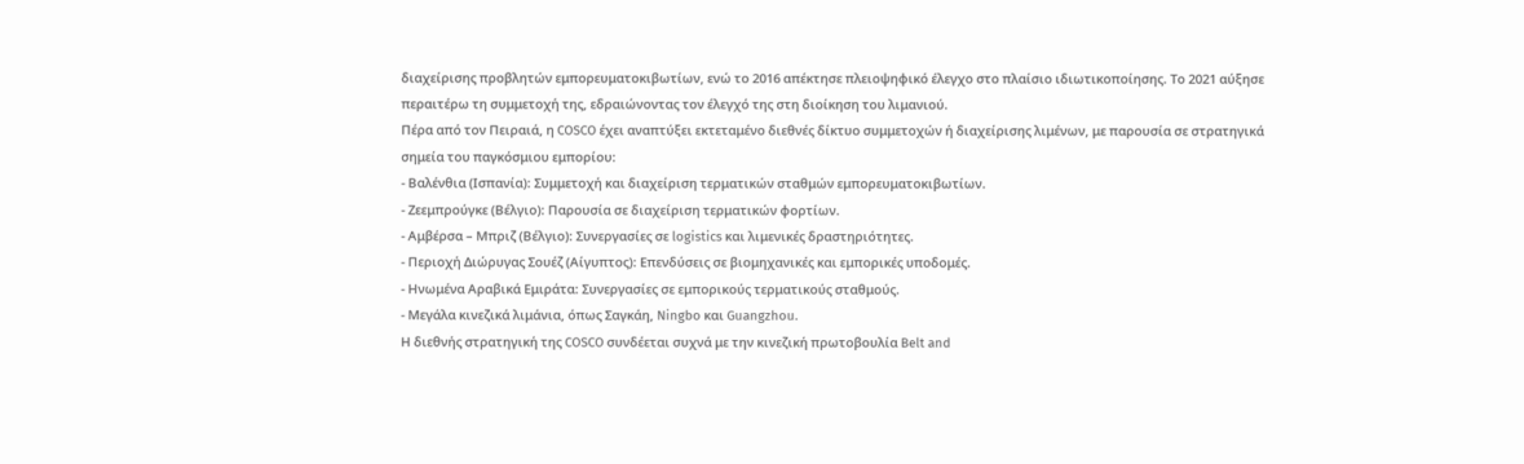διαχείρισης προβλητών εμπορευματοκιβωτίων, ενώ το 2016 απέκτησε πλειοψηφικό έλεγχο στο πλαίσιο ιδιωτικοποίησης. Το 2021 αύξησε περαιτέρω τη συμμετοχή της, εδραιώνοντας τον έλεγχό της στη διοίκηση του λιμανιού.
Πέρα από τον Πειραιά, η COSCO έχει αναπτύξει εκτεταμένο διεθνές δίκτυο συμμετοχών ή διαχείρισης λιμένων, με παρουσία σε στρατηγικά σημεία του παγκόσμιου εμπορίου:
- Βαλένθια (Ισπανία): Συμμετοχή και διαχείριση τερματικών σταθμών εμπορευματοκιβωτίων.
- Ζεεμπρούγκε (Βέλγιο): Παρουσία σε διαχείριση τερματικών φορτίων.
- Αμβέρσα – Μπριζ (Βέλγιο): Συνεργασίες σε logistics και λιμενικές δραστηριότητες.
- Περιοχή Διώρυγας Σουέζ (Αίγυπτος): Επενδύσεις σε βιομηχανικές και εμπορικές υποδομές.
- Ηνωμένα Αραβικά Εμιράτα: Συνεργασίες σε εμπορικούς τερματικούς σταθμούς.
- Μεγάλα κινεζικά λιμάνια, όπως Σαγκάη, Ningbo και Guangzhou.
Η διεθνής στρατηγική της COSCO συνδέεται συχνά με την κινεζική πρωτοβουλία Belt and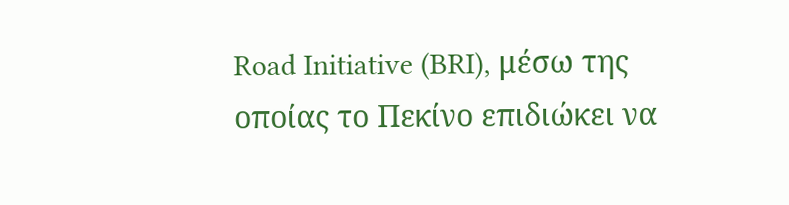Road Initiative (BRI), μέσω της οποίας το Πεκίνο επιδιώκει να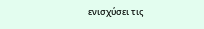ενισχύσει τις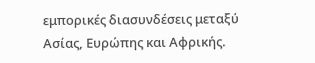εμπορικές διασυνδέσεις μεταξύ Ασίας, Ευρώπης και Αφρικής.